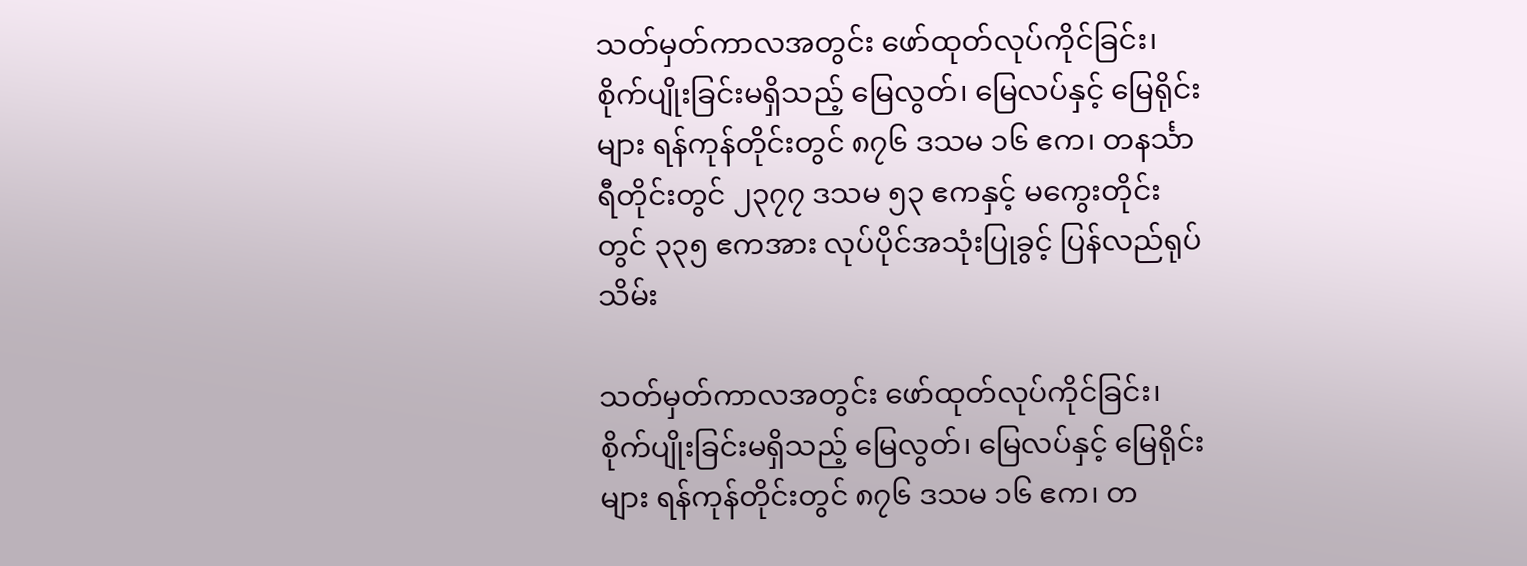သတ်မှတ်ကာလအတွင်း ဖော်ထုတ်လုပ်ကိုင်ခြင်း၊ စိုက်ပျိုးခြင်းမရှိသည့် မြေလွတ်၊ မြေလပ်နှင့် မြေရိုင်းများ ရန်ကုန်တိုင်းတွင် ၈၇၆ ဒသမ ၁၆ ဧက၊ တနင်္သာရီတိုင်းတွင် ၂၃၇၇ ဒသမ ၅၃ ဧကနှင့် မကွေးတိုင်းတွင် ၃၃၅ ဧကအား လုပ်ပိုင်အသုံးပြုခွင့် ပြန်လည်ရုပ်သိမ်း

သတ်မှတ်ကာလအတွင်း ဖော်ထုတ်လုပ်ကိုင်ခြင်း၊ စိုက်ပျိုးခြင်းမရှိသည့် မြေလွတ်၊ မြေလပ်နှင့် မြေရိုင်းများ ရန်ကုန်တိုင်းတွင် ၈၇၆ ဒသမ ၁၆ ဧက၊ တ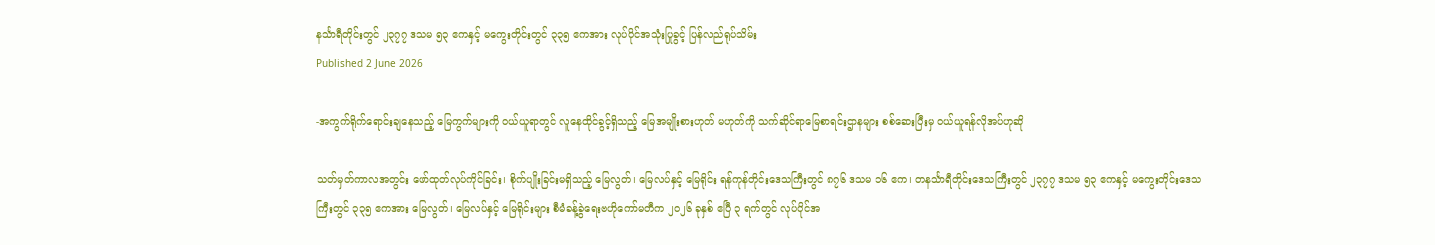နင်္သာရီတိုင်းတွင် ၂၃၇၇ ဒသမ ၅၃ ဧကနှင့် မကွေးတိုင်းတွင် ၃၃၅ ဧကအား လုပ်ပိုင်အသုံးပြုခွင့် ပြန်လည်ရုပ်သိမ်း
Published 2 June 2026

-အကွက်ရိုက်ရောင်းချနေသည့် မြေကွက်များကို ဝယ်ယူရာတွင် လူနေထိုင်ခွင့်ရှိသည့် မြေအမျိုးစားဟုတ် မဟုတ်ကို သက်ဆိုင်ရာမြေစာရင်းဌာနများ စစ်ဆေးပြီးမှ ဝယ်ယူရန်လိုအပ်ဟုဆို

သတ်မှတ်ကာလအတွင်း ဖော်ထုတ်လုပ်ကိုင်ခြင်း၊ စိုက်ပျိုးခြင်းမရှိသည့် မြေလွတ်၊ မြေလပ်နှင့် မြေရိုင်း ရန်ကုန်တိုင်းဒေသကြီးတွင် ၈၇၆ ဒသမ ၁၆ ဧက၊ တနင်္သာရီတိုင်းဒေသကြီးတွင် ၂၃၇၇ ဒသမ ၅၃ ဧကနှင့် မကွေးတိုင်းဒေသကြီးတွင် ၃၃၅ ဧကအား မြေလွတ်၊ မြေလပ်နှင့် မြေရိုင်းများ စီမံခန့်ခွဲရေးဗဟိုကော်မတီက ၂၀၂၆ ခုနှစ် ဧပြီ ၃ ရက်တွင် လုပ်ပိုင်အ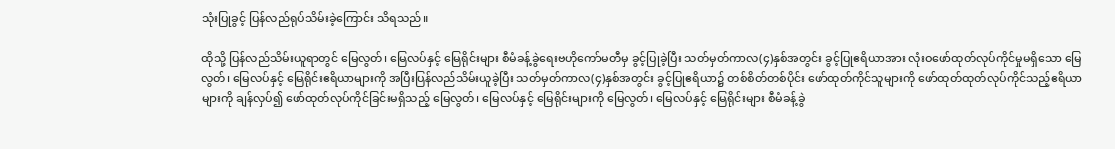သုံးပြုခွင့် ပြန်လည်ရုပ်သိမ်းခဲ့ကြောင်း သိရသည်။

ထိုသို့ ပြန်လည်သိမ်းယူရာတွင် မြေလွတ်၊ မြေလပ်နှင့် မြေရိုင်းများ စီမံခန့်ခွဲရေးဗဟိုကော်မတီမှ ခွင့်ပြုခဲ့ပြီး သတ်မှတ်ကာလ(၄)နှစ်အတွင်း ခွင့်ပြုဧရိယာအား လုံးဝဖော်ထုတ်လုပ်ကိုင်မှုမရှိသော မြေလွတ်၊ မြေလပ်နှင့် မြေရိုင်းဧရိယာများကို အပြီးပြန်လည်သိမ်းယူခဲ့ပြီး သတ်မှတ်ကာလ(၄)နှစ်အတွင်း ခွင့်ပြုဧရိယာ၌ တစ်စိတ်တစ်ပိုင်း ဖော်ထုတ်ကိုင်သူများကို ဖော်ထုတ်ထုတ်လုပ်ကိုင်သည့်ဧရိယာများကို ချန်လှပ်၍ ဖော်ထုတ်လုပ်ကိုင်ခြင်းမရှိသည့် မြေလွတ်၊ မြေလပ်နှင့် မြေရိုင်းများကို မြေလွတ်၊ မြေလပ်နှင့် မြေရိုင်းများ စီမံခန့်ခွဲ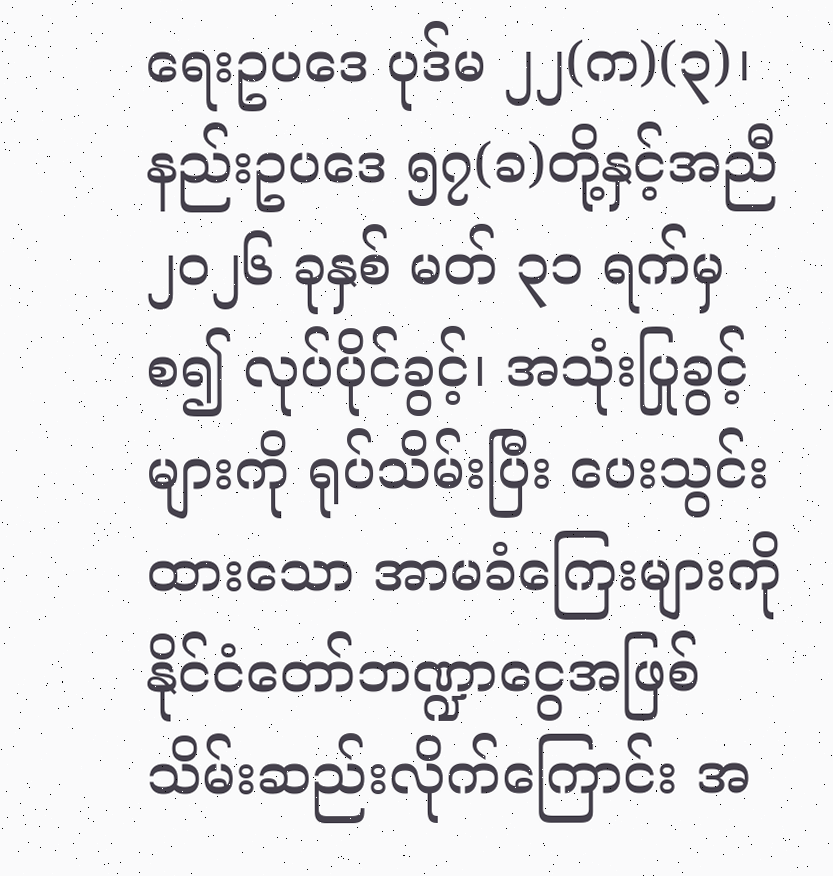ရေးဥပဒေ ပုဒ်မ ၂၂(က)(၃)၊ နည်းဥပဒေ ၅၇(ခ)တို့နှင့်အညီ ၂၀၂၆ ခုနှစ် မတ် ၃၁ ရက်မှစ၍ လုပ်ပိုင်ခွင့်၊ အသုံးပြုခွင့်များကို ရုပ်သိမ်းပြီး ပေးသွင်းထားသော အာမခံကြေးများကို နိုင်ငံတော်ဘဏ္ဍာငွေအဖြစ် သိမ်းဆည်းလိုက်ကြောင်း အ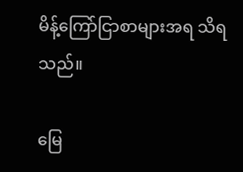မိန့်ကြော်ငြာစာများအရ သိရသည်။

မြေ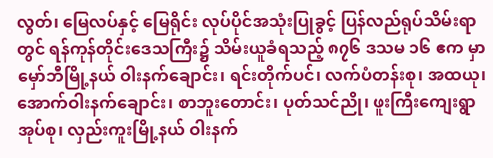လွတ်၊ မြေလပ်နှင့် မြေရိုင်း လုပ်ပိုင်အသုံးပြုခွင့် ပြန်လည်ရုပ်သိမ်းရာတွင် ရန်ကုန်တိုင်းဒေသကြီး၌ သိမ်းယူခံရသည့် ၈၇၆ ဒသမ ၁၆ ဧက မှာ မှော်ဘီမြို့နယ် ဝါးနက်ချောင်း၊ ရင်းတိုက်ပင်၊ လက်ပံတန်းစု၊ အထယု၊ အောက်ဝါးနက်ချောင်း၊ စာဘူးတောင်း၊ ပုတ်သင်ညို၊ ဖူးကြီးကျေးရွာအုပ်စု၊ လှည်းကူးမြို့နယ် ဝါးနက်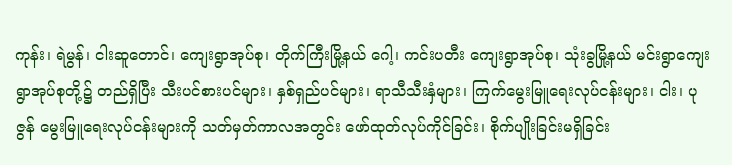ကုန်း၊ ရဲမွန်၊ ငါးဆူတောင်၊ ကျေးရွာအုပ်စု၊ တိုက်ကြီးမြို့နယ် ဂေါ့၊ ကင်းပတီး ကျေးရွာအုပ်စု၊ သုံးခွမြို့နယ် မင်းရွာကျေးရွာအုပ်စုတို့၌ တည်ရှိပြီး သီးပင်စားပင်များ၊ နှစ်ရှည်ပင်များ၊ ရာသီသီးနှံများ၊ ကြက်မွေးမြူရေးလုပ်ငန်းများ၊ ငါး၊ ပုဇွန် မွေးမြူရေးလုပ်ငန်းများကို သတ်မှတ်ကာလအတွင်း ဖော်ထုတ်လုပ်ကိုင်ခြင်း၊ စိုက်ပျိုးခြင်းမရှိခြင်း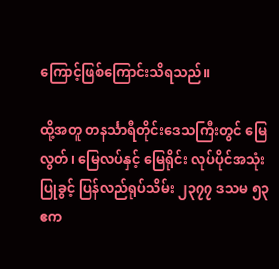ကြောင့်ဖြစ်ကြောင်းသိရသည်။

ထို့အတူ တနင်္သာရီတိုင်းဒေသကြီးတွင် မြေလွတ်၊ မြေလပ်နှင့် မြေရိုင်း လုပ်ပိုင်အသုံးပြုခွင့် ပြန်လည်ရုပ်သိမ်း ၂၃၇၇ ဒသမ ၅၃ ဧက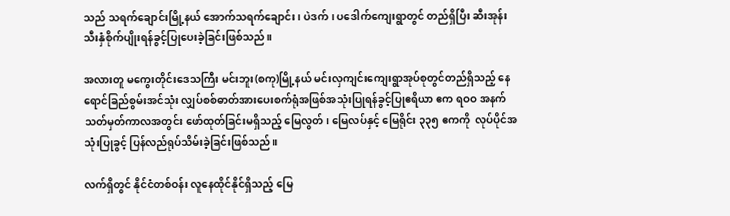သည် သရက်ချောင်းမြို့နယ် အောက်သရက်ချောင်း၊ ပဲဒက်၊ ပဒေါက်ကျေးရွာတွင် တည်ရှိပြီး ဆီးအုန်းသီးနှံစိုက်ပျိုးရန်ခွင့်ပြုပေးခဲ့ခြင်းဖြစ်သည်။

အလားတူ မကွေးတိုင်းဒေသကြီး မင်းဘူး(စကု)မြို့နယ် မင်းလှကျင်းကျေးရွာအုပ်စုတွင်တည်ရှိသည့် နေရောင်ခြည်စွမ်းအင်သုံး လျှပ်စစ်ဓာတ်အားပေးစက်ရုံအဖြစ်အသုံးပြုရန်ခွင့်ပြုဧရိယာ ဧက ရဝဝ အနက် သတ်မှတ်ကာလအတွင်း ဖော်ထုတ်ခြင်းမရှိသည့် မြေလွတ်၊ မြေလပ်နှင့် မြေရိုင်း ၃၃၅ ဧကကို  လုပ်ပိုင်အသုံးပြုခွင့် ပြန်လည်ရုပ်သိမ်းခဲ့ခြင်းဖြစ်သည်။

လက်ရှိတွင် နိုင်ငံတစ်ဝန်း လူနေထိုင်နိုင်ရှိသည့် မြေ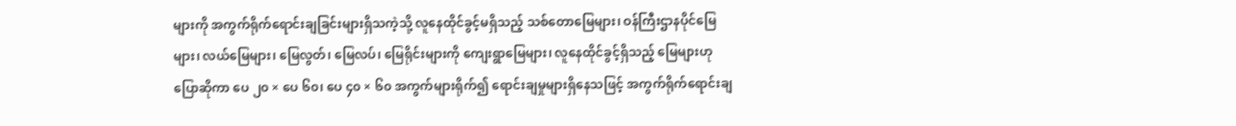များကို အကွက်ရိုက်ရောင်းချခြင်းများရှိသကဲ့သို့ လူနေထိုင်ခွင့်မရှိသည့် သစ်တောမြေများ၊ ဝန်ကြီးဌာနပိုင်မြေများ၊ လယ်မြေများ၊ မြေလွတ်၊ မြေလပ်၊ မြေရိုင်းများကို ကျေးရွာမြေများ၊ လူနေထိုင်ခွင့်ရှိသည့် မြေများဟုပြောဆိုကာ ပေ ၂၀ × ပေ ၆၀၊ ပေ ၄၀ × ၆၀ အကွက်များရိုက်၍ ရောင်းချမှုများရှိနေသဖြင့် အကွက်ရိုက်ရောင်းချ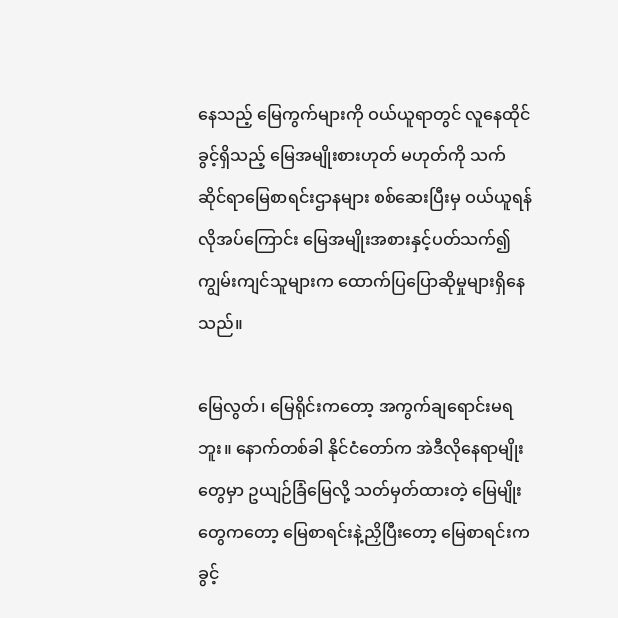နေသည့် မြေကွက်များကို ဝယ်ယူရာတွင် လူနေထိုင်ခွင့်ရှိသည့် မြေအမျိုးစားဟုတ် မဟုတ်ကို သက်ဆိုင်ရာမြေစာရင်းဌာနများ စစ်ဆေးပြီးမှ ဝယ်ယူရန်လိုအပ်ကြောင်း မြေအမျိုးအစားနှင့်ပတ်သက်၍ ကျွမ်းကျင်သူများက ထောက်ပြပြောဆိုမှုများရှိနေသည်။

မြေလွတ်၊ မြေရိုင်းကတော့ အကွက်ချရောင်းမရဘူး။ နောက်တစ်ခါ နိုင်ငံတော်က အဲဒီလိုနေရာမျိုးတွေမှာ ဥယျဉ်ခြံမြေလို့ သတ်မှတ်ထားတဲ့ မြေမျိုးတွေကတော့ မြေစာရင်းနဲ့ညှိပြီးတော့ မြေစာရင်းကခွင့်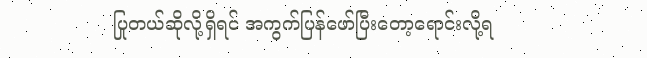ပြုတယ်ဆိုလို့ရှိရင် အကွက်ပြန်ဖော်ပြီးတော့ရောင်းလို့ရ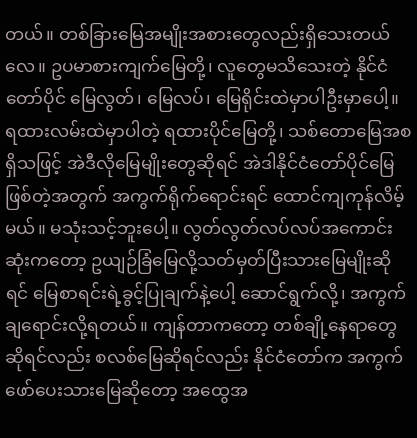တယ်။ တစ်ခြားမြေအမျိုးအစားတွေလည်းရှိသေးတယ်လေ။ ဥပမာစားကျက်မြေတို့၊ လူတွေမသိသေးတဲ့ နိုင်ငံတော်ပိုင် မြေလွတ်၊ မြေလပ်၊ မြေရိုင်းထဲမှာပါဦးမှာပေါ့။ ရထားလမ်းထဲမှာပါတဲ့ ရထားပိုင်မြေတို့၊ သစ်တောမြေအစရှိသဖြင့် အဲဒီလိုမြေမျိုးတွေဆိုရင် အဲဒါနိုင်ငံတော်ပိုင်မြေဖြစ်တဲ့အတွက် အကွက်ရိုက်ရောင်းရင် ထောင်ကျကုန်လိမ့်မယ်။ မသုံးသင့်ဘူးပေါ့။ လွတ်လွတ်လပ်လပ်အကောင်းဆုံးကတော့ ဥယျဉ်ခြံမြေလို့သတ်မှတ်ပြီးသားမြေမျိုးဆိုရင် မြေစာရင်းရဲ့ခွင့်ပြုချက်နဲ့ပေါ့ ဆောင်ရွက်လို့၊ အကွက်ချရောင်းလို့ရတယ်။ ကျန်တာကတော့ တစ်ချို့နေရာတွေဆိုရင်လည်း စလစ်မြေဆိုရင်လည်း နိုင်ငံတော်က အကွက်ဖော်ပေးသားမြေဆိုတော့ အထွေအ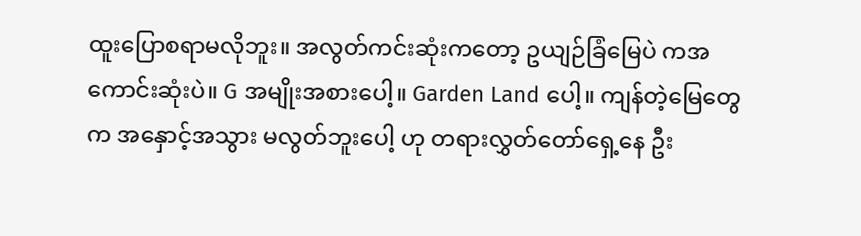ထူးပြောစရာမလိုဘူး။ အလွတ်ကင်းဆုံးကတော့ ဥယျဉ်ခြံမြေပဲ ကအကောင်းဆုံးပဲ။ G အမျိုးအစားပေါ့။ Garden Land ပေါ့။ ကျန်တဲ့မြေတွေက အနှောင့်အသွား မလွတ်ဘူးပေါ့ ဟု တရားလွှတ်တော်ရှေ့နေ ဦး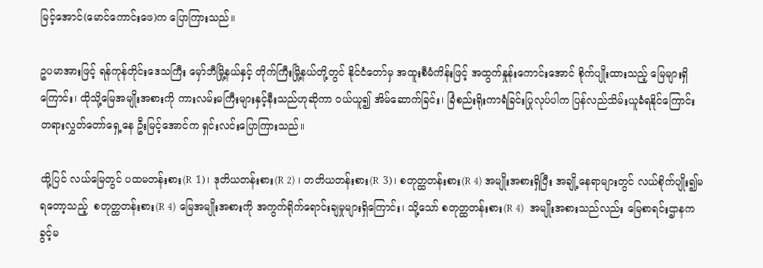မြင့်အောင်(မောင်ကောင်းဖေ)က ပြောကြားသည်။

ဥပမာအားဖြင့် ရန်ကုန်တိုင်းဒေသကြီး မှော်ဘီမြို့နယ်နှင့် တိုက်ကြီးမြို့နယ်တို့တွင် နိုင်ငံတော်မှ အထူးစီမံကိန်းဖြင့် အထွက်နှုန်းကောင်းအောင် စိုက်ပျိုးထားသည့် မြေများရှိကြောင်း၊ ထိုသို့မြေအမျိုးအစားကို ကားလမ်းမကြီးများနှင့်နီးသည်ဟုဆိုကာ ဝယ်ယူ၍ အိမ်ဆောက်ခြင်း၊ ခြံစည်းရိုးကာရံခြင်းပြုလုပ်ပါက ပြန်လည်သိမ်းယူခံရနိုင်ကြောင်း တရားလွှတ်တော်ရှေ့နေ ဦးမြင့်အောင်က ရှင်းလင်းပြောကြားသည်။

ထို့ပြင် လယ်မြေတွင် ပထမတန်းစား(R 1)၊ ဒုတိယတန်းစား(R 2) ၊ တတိယတန်းစား(R 3)၊ စတုတ္ထတန်းစား(R 4) အမျိုးအစားရှိပြီး အချို့နေရာများတွင် လယ်စိုက်ပျိုး၍မရတော့သည့်  စတုတ္ထတန်းစား(R 4) မြေအမျိုးအစားကို အကွက်ရိုက်ရောင်းချမှုများရှိကြောင်း၊ သို့သော် စတုတ္ထတန်းစား(R 4)  အမျိုးအစားသည်လည်း မြေစာရင်းဌာနက ခွင့်မ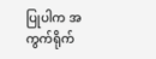ပြုပါက အကွက်ရိုက်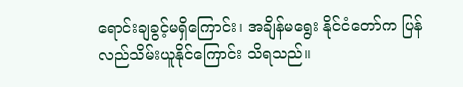ရောင်းချခွင့်မရှိကြောင်း၊ အချိန်မရွေး နိုင်ငံတော်က ပြန်လည်သိမ်းယူနိုင်ကြောင်း သိရသည်။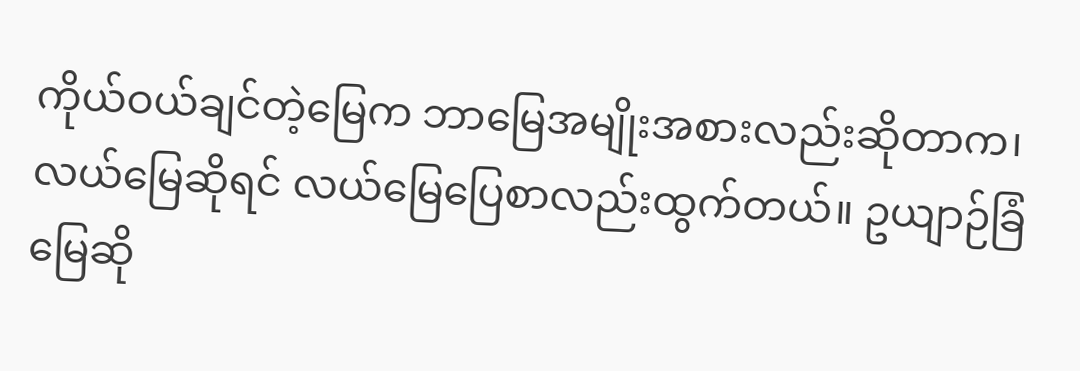ကိုယ်ဝယ်ချင်တဲ့မြေက ဘာမြေအမျိုးအစားလည်းဆိုတာက၊ လယ်မြေဆိုရင် လယ်မြေပြေစာလည်းထွက်တယ်။ ဥယျာဉ်ခြံမြေဆို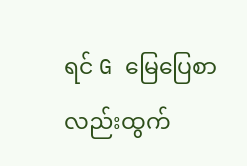ရင် G မြေပြေစာလည်းထွက်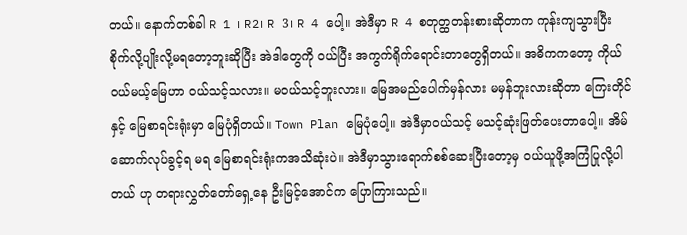တယ်။ နောက်တစ်ခါ R 1 ၊ R2၊ R 3၊ R 4 ပေါ့။ အဲဒီမှာ R 4 စတုတ္ထတန်းစားဆိုတာက ကုန်းကျသွားပြီး စိုက်လို့ပျိုးလို့မရတော့ဘူးဆိုပြီး အဲဒါတွေကို ဝယ်ပြီး အကွက်ရိုက်ရောင်းတာတွေရှိတယ်။ အဓိကကတော့ ကိုယ်ဝယ်မယ့်မြေဟာ ဝယ်သင့်သလား။ မဝယ်သင့်ဘူးလား။ မြေအမည်ပေါက်မှန်လား မမှန်ဘူးလားဆိုတာ ကြေးတိုင်နှင့် မြေစာရင်းရုံးမှာ မြေပုံရှိတယ်။ Town Plan မြေပုံပေါ့။ အဲဒီမှာဝယ်သင့် မသင့်ဆုံးဖြတ်ပေးတာပေါ့။ အိမ်ဆောက်လုပ်ခွင့်ရ မရ မြေစာရင်းရုံးကအသိဆုံးပဲ။ အဲဒီမှာသွားရောက်စစ်ဆေးပြီးတော့မှ ဝယ်ယူဖို့အကြံပြုလို့ပါတယ် ဟု တရားလွှတ်တော်ရှေ့နေ ဦးမြင့်အောင်က ပြောကြားသည်။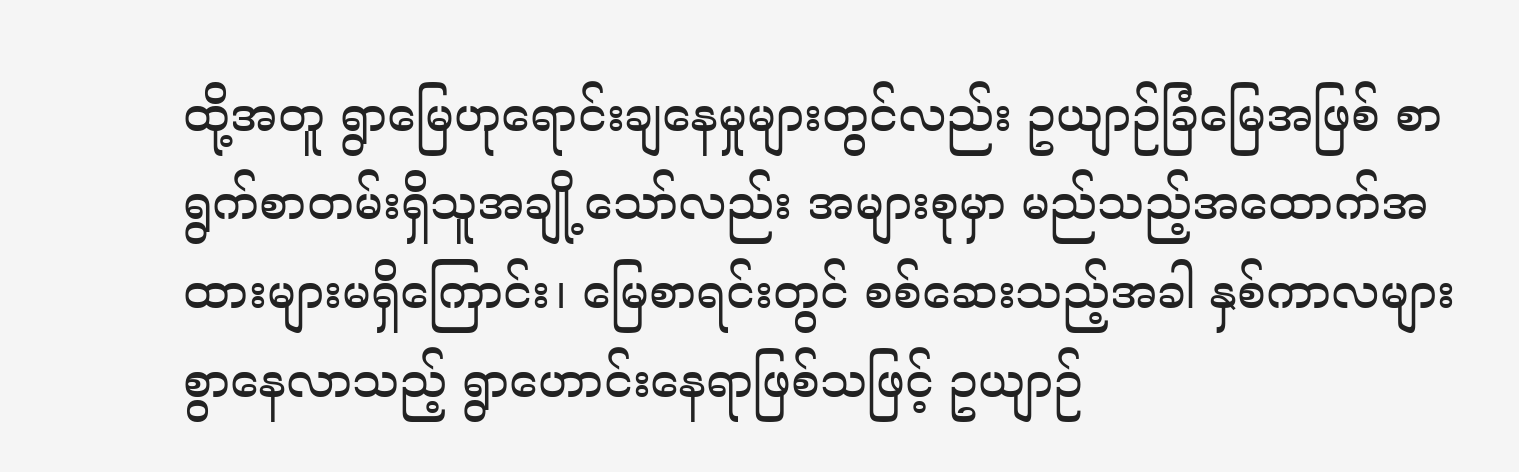ထို့အတူ ရွာမြေဟုရောင်းချနေမှုများတွင်လည်း ဥယျာဉ်ခြံမြေအဖြစ် စာရွက်စာတမ်းရှိသူအချို့သော်လည်း အများစုမှာ မည်သည့်အထောက်အထားများမရှိကြောင်း၊ မြေစာရင်းတွင် စစ်ဆေးသည့်အခါ နှစ်ကာလများစွာနေလာသည့် ရွာဟောင်းနေရာဖြစ်သဖြင့် ဥယျာဉ်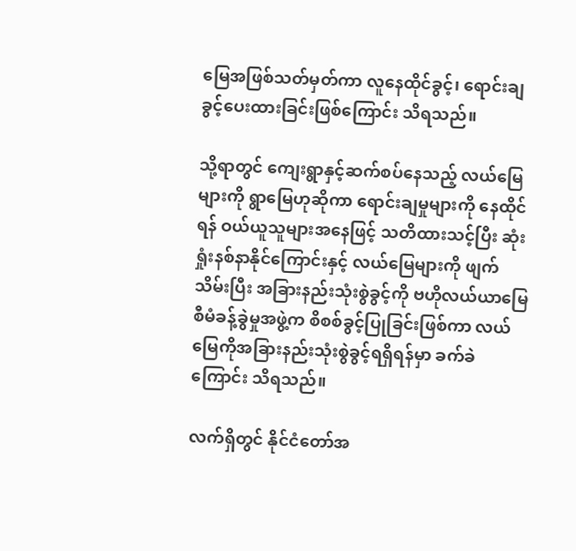မြေအဖြစ်သတ်မှတ်ကာ လူနေထိုင်ခွင့်၊ ရောင်းချခွင့်ပေးထားခြင်းဖြစ်ကြောင်း သိရသည်။

သို့ရာတွင် ကျေးရွာနှင့်ဆက်စပ်နေသည့် လယ်မြေများကို ရွာမြေဟုဆိုကာ ရောင်းချမှုများကို နေထိုင်ရန် ဝယ်ယူသူများအနေဖြင့် သတိထားသင့်ပြီး ဆုံးရှုံးနစ်နာနိုင်ကြောင်းနှင့် လယ်မြေများကို ဖျက်သိမ်းပြီး အခြားနည်းသုံးစွဲခွင့်ကို ဗဟိုလယ်ယာမြေစီမံခန့်ခွဲမှုအဖွဲ့က စိစစ်ခွင့်ပြုခြင်းဖြစ်ကာ လယ်မြေကိုအခြားနည်းသုံးစွဲခွင့်ရရှိရန်မှာ ခက်ခဲကြောင်း သိရသည်။

လက်ရှိတွင် နိုင်ငံတော်အ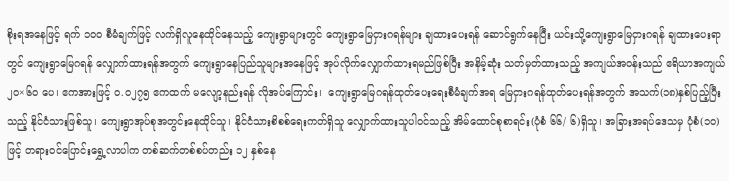စိုးရအနေဖြင့် ရက် ၁ဝဝ စီမံချက်ဖြင့် လက်ရှိလူနေထိုင်နေသည့် ကျေးရွာများတွင် ကျေးရွာမြေငှားဂရန်များ ချထားပေးရန် ဆောင်ရွက်နေပြီး ယင်းသို့ကျေးရွာမြေငှားဂရန် ချထားပေးရာတွင် ကျေးရွာမြေဂရန် လျှောက်ထားရန်အတွက် ကျေးရွာနေပြည်သူများအနေဖြင့် အုပ်လိုက်လျှောက်ထားရမည်ဖြစ်ပြီး အနိမ့်ဆုံး သတ်မှတ်ထားသည့် အကျယ်အဝန်းသည် ဧရိယာအကျယ် ၂၀×၆၀ ပေ၊ ဧကအားဖြင့် ၀.၀၂၇၅ ဧကထက် မလျော့နည်းရန် လိုအပ်ကြောင်း၊  ကျေးရွာမြေဂရန်ထုတ်ပေးရေးစီမံချက်အရ မြေငှားဂရန်ထုတ်ပေးရန်အတွက် အသက်(၁၈)နှစ်ပြည့်ပြီးသည့် နိုင်ငံသားဖြစ်သူ၊ ကျေးရွာအုပ်စုအတွင်းနေထိုင်သူ၊ နိုင်ငံသားစိစစ်ရေးကတ်ရှိသူ လျှောက်ထားသူပါဝင်သည့် အိမ်ထောင်စုစာရင်း(ပုံစံ ၆၆/ ၆)ရှိသူ၊ အခြားအရပ်ဒေသမှ ပုံစံ(၁၀)ဖြင့် တရားဝင်ပြောင်းရွှေ့လာပါက တစ်ဆက်တစ်စပ်တည်း ၁၂ နှစ်နေ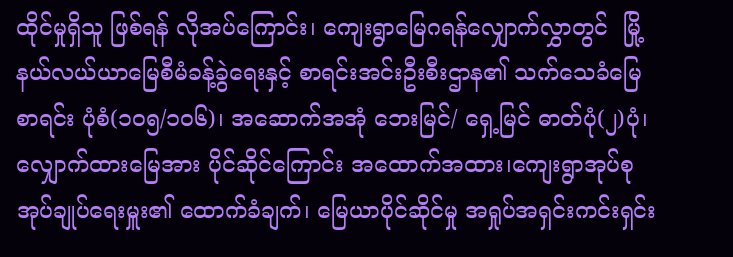ထိုင်မှုရှိသူ ဖြစ်ရန် လိုအပ်ကြောင်း၊ ကျေးရွာမြေဂရန်လျှောက်လွှာတွင်  မြို့နယ်လယ်ယာမြေစီမံခန့်ခွဲရေးနှင့် စာရင်းအင်းဦးစီးဌာန၏ သက်သေခံမြေစာရင်း ပုံစံ(၁၀၅/၁၀၆)၊ အဆောက်အအုံ ဘေးမြင်/ ရှေ့မြင် ဓာတ်ပုံ(၂)ပုံ၊ လျှောက်ထားမြေအား ပိုင်ဆိုင်ကြောင်း အထောက်အထား၊ကျေးရွာအုပ်စု အုပ်ချုပ်ရေးမှူး၏ ထောက်ခံချက်၊ မြေယာပိုင်ဆိုင်မှု အရှုပ်အရှင်းကင်းရှင်း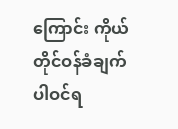ကြောင်း ကိုယ်တိုင်ဝန်ခံချက် ပါဝင်ရ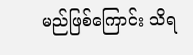မည်ဖြစ်ကြောင်း သိရ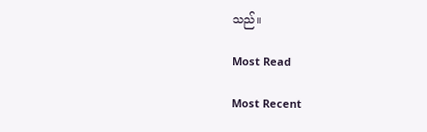သည်။

Most Read

Most Recent